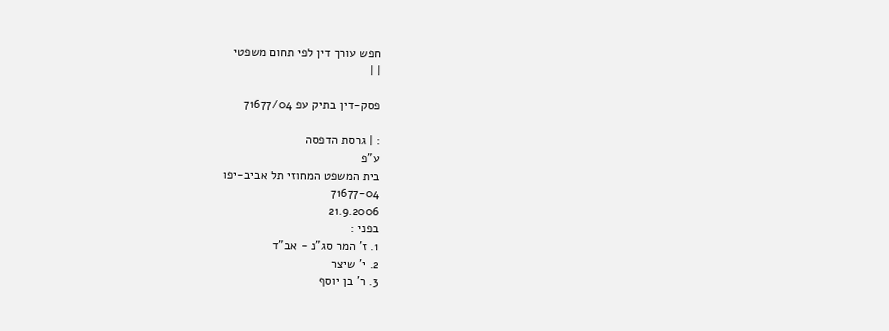חפש עורך דין לפי תחום משפטי
| |

פסק-דין בתיק עפ 71677/04

: | גרסת הדפסה
ע"פ
בית המשפט המחוזי תל אביב-יפו
71677-04
21.9.2006
בפני :
1. ז' המר סג"נ - אב"ד
2. י' שיצר
3. ר' בן יוסף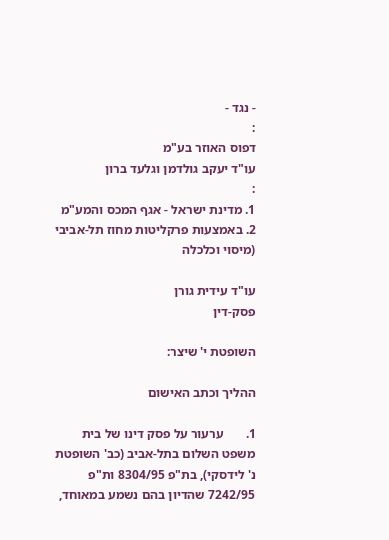- נגד -
:
דפוס האוזר בע"מ
עו"ד יעקב גולדמן וגלעד ברון
:
1. מדינת ישראל - אגף המכס והמע"מ
2. באמצעות פרקליטות מחוז תל-אביבי (מיסוי וכלכלה

עו"ד עידית גורן
פסק-דין

השופטת י' שיצר:

ההליך וכתב האישום

1.       ערעור על פסק דינו של בית משפט השלום בתל-אביב (כב' השופטת נ' לידסקי), בת"פ 8304/95 ות"פ 7242/95 שהדיון בהם נשמע במאוחד,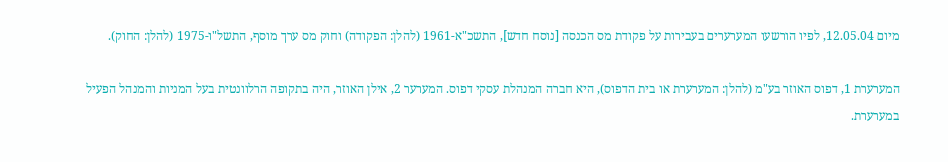מיום 12.05.04, לפיו הורשעו המערערים בעבירות על פקודת מס הכנסה [נוסח חדש], התשכ"א-1961 (להלן: הפקודה) וחוק מס ערך מוסף, התשל"ו-1975 (להלן: החוק).

המערערת 1, דפוס האוזר בע"מ (להלן: המערערת או בית הדפוס), היא חברה המנהלת עסקי דפוס. המערער 2, אילן האוזר, היה בתקופה הרלוונטית בעל המניות והמנהל הפעיל במערערת.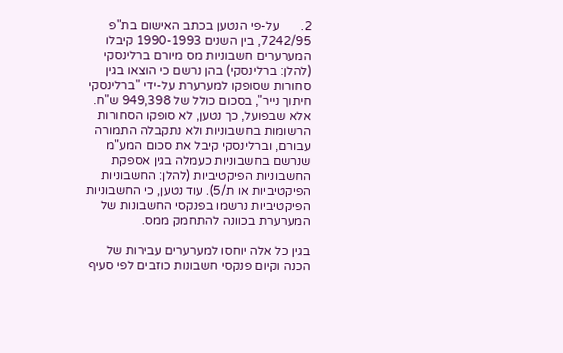2.       על-פי הנטען בכתב האישום בת"פ 7242/95, בין השנים 1990-1993 קיבלו המערערים חשבוניות מס מיורם ברלינסקי (להלן: ברלינסקי) בהן נרשם כי הוצאו בגין סחורות שסופקו למערערת על-ידי "ברלינסקי חיתוך נייר", בסכום כולל של 949,398 ש"ח. אלא שבפועל, כך נטען, לא סופקו הסחורות הרשומות בחשבוניות ולא נתקבלה התמורה עבורם, וברלינסקי קיבל את סכום המע"מ שנרשם בחשבוניות כעמלה בגין אספקת החשבוניות הפיקטיביות (להלן: החשבוניות הפיקטיביות או ת/5). עוד נטען, כי החשבוניות הפיקטיביות נרשמו בפנקסי החשבונות של המערערת בכוונה להתחמק ממס.

בגין כל אלה יוחסו למערערים עבירות של הכנה וקיום פנקסי חשבונות כוזבים לפי סעיף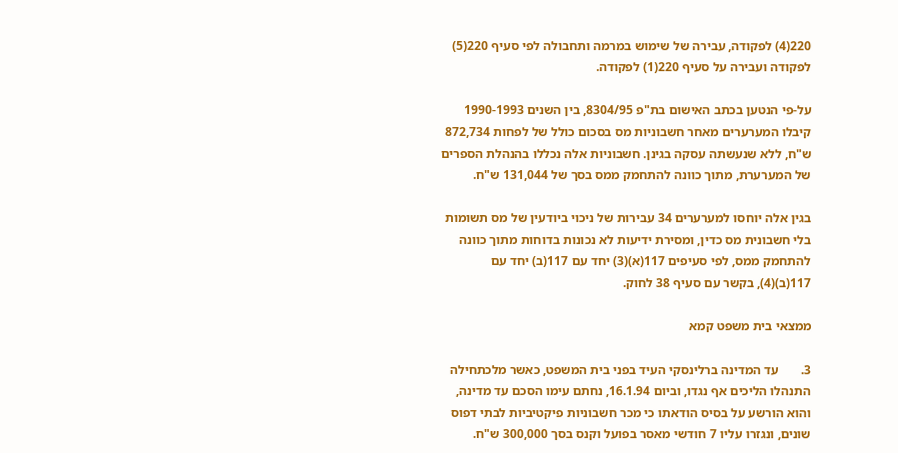220(4) לפקודה, עבירה של שימוש במרמה ותחבולה לפי סעיף 220(5) לפקודה ועבירה על סעיף 220(1) לפקודה.

על-פי הנטען בכתב האישום בת"פ 8304/95, בין השנים 1990-1993 קיבלו המערערים מאחר חשבוניות מס בסכום כולל של לפחות 872,734 ש"ח, ללא שנעשתה עסקה בגינן. חשבוניות אלה נכללו בהנהלת הספרים של המערערת, מתוך כוונה להתחמק ממס בסך של 131,044 ש"ח.

בגין אלה יוחסו למערערים 34 עבירות של ניכוי ביודעין של מס תשומות בלי חשבונית מס כדין, ומסירת ידיעות לא נכונות בדוחות מתוך כוונה להתחמק ממס, לפי סעיפים 117(א)(3) יחד עם 117(ב) יחד עם 117(ב)(4), בקשר עם סעיף 38 לחוק.

ממצאי בית משפט קמא

3.       עד המדינה ברלינסקי העיד בפני בית המשפט, כאשר מלכתחילה התנהלו הליכים אף נגדו, וביום 16.1.94, נחתם עימו הסכם עד מדינה, והוא הורשע על בסיס הודאתו כי מכר חשבוניות פיקטיביות לבתי דפוס שונים, ונגזרו עליו 7 חודשי מאסר בפועל וקנס בסך 300,000 ש"ח.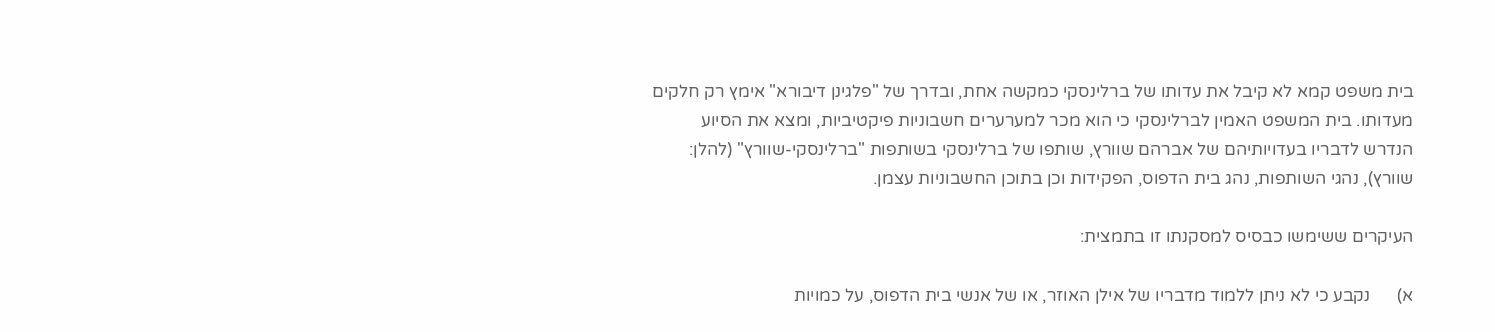בית משפט קמא לא קיבל את עדותו של ברלינסקי כמקשה אחת, ובדרך של "פלגינן דיבורא" אימץ רק חלקים מעדותו. בית המשפט האמין לברלינסקי כי הוא מכר למערערים חשבוניות פיקטיביות, ומצא את הסיוע הנדרש לדבריו בעדויותיהם של אברהם שוורץ, שותפו של ברלינסקי בשותפות "ברלינסקי-שוורץ" (להלן: שוורץ), נהגי השותפות, נהג בית הדפוס, הפקידות וכן בתוכן החשבוניות עצמן.

העיקרים ששימשו כבסיס למסקנתו זו בתמצית:

א)      נקבע כי לא ניתן ללמוד מדבריו של אילן האוזר, או של אנשי בית הדפוס, על כמויות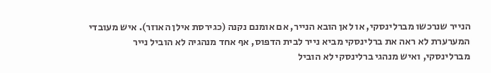הנייר שנרכשו מברלינסקי, או לאן הובא הנייר, אם אומנם נקנה (כגירסת אילן האוזר). איש מעובדי המערערת לא ראה את ברלינסקי מביא נייר לבית הדפוס, אף אחד מנהגיה לא הוביל נייר מברלינסקי, ואיש מנהגי ברלינסקי לא הוביל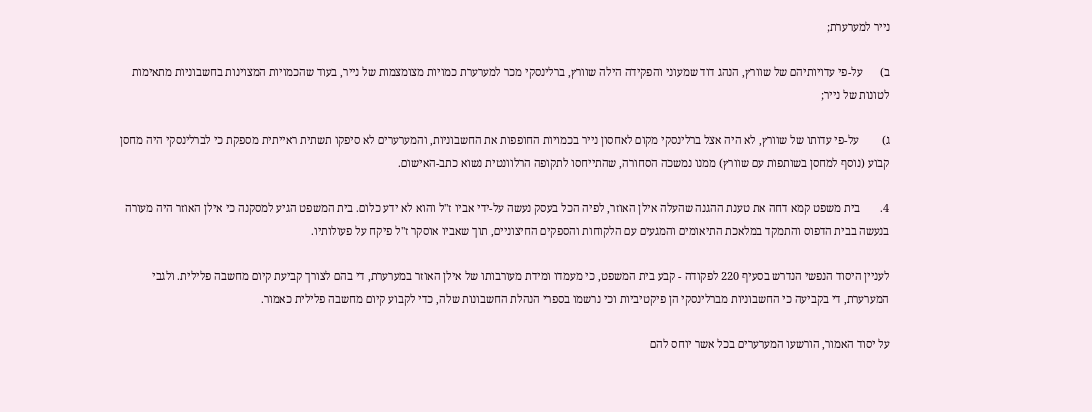נייר למערערת;

ב)      על-פי עדויותיהם של שוורץ, הנהג דוד שמעוני והפקידה הילה שוורץ, ברלינסקי מכר למערערת כמויות מצומצמות של נייר, בעוד שהכמויות המצוינות בחשבוניות מתאימות לטונות של נייר;

ג)        על-פי עדותו של שוורץ, לא היה אצל ברלינסקי מקום לאחסון נייר בכמויות החופפות את החשבוניות, והמערערים לא סיפקו תשתית ראייתית מספקת כי לברלינסקי היה מחסן קבוע (נוסף למחסן בשותפות עם שוורץ) ממנו נמשכה הסחורה, שהתייחסו לתקופה הרלוונטית נשוא כתב-האישום.

4.       בית משפט קמא דחה את טענת ההגנה שהעלה אילן האוזר, לפיה הכל בעסק נעשה על-ידי אביו ז"ל והוא לא ידע כלום. בית המשפט הגיע למסקנה כי אילן האוזר היה מעורה בנעשה בבית הדפוס והתמקד במלאכת התיאומים והמגעים עם הלקוחות והספקים החיצוניים, תוך שאביו אוסקר ז"ל פיקח על פעולותיו.

לעניין היסוד הנפשי הנדרש בסעיף 220 לפקודה - קבע בית המשפט, כי מעמדו ומידת מעורבותו של אילן האוזר במערערת, די בהם לצורך קביעת קיום מחשבה פלילית. ולגבי המערערת, די בקביעה כי החשבוניות מברלינסקי הן פיקטיביות וכי נרשמו בספרי הנהלת החשבונות שלה, כדי לקבוע קיום מחשבה פלילית כאמור.

על יסוד האמור, הורשעו המערערים בכל אשר יוחס להם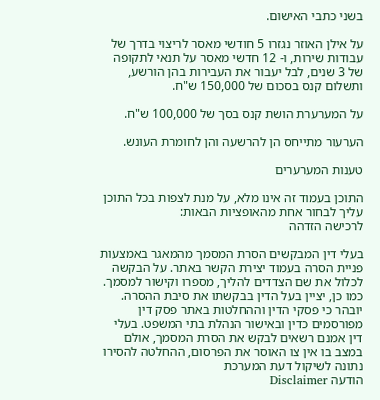בשני כתבי האישום.

על אילן האוזר נגזרו 5 חודשי מאסר לריצוי בדרך של עבודות שירות, ו- 12 חדשי מאסר על תנאי לתקופה של 3 שנים, לבל יעבור את העבירות בהן הורשע, ותשלום קנס בסכום של 150,000 ש"ח.

על המערערת הושת קנס בסך של 100,000 ש"ח.

הערעור מתייחס הן להרשעה והן לחומרת העונש.

טענות המערערים

התוכן בעמוד זה אינו מלא, על מנת לצפות בכל התוכן עליך לבחור אחת מהאופציות הבאות:
לרכישה הזדהה

בעלי דין המבקשים הסרת המסמך מהמאגר באמצעות פניית הסרה בעמוד יצירת הקשר באתר. על הבקשה לכלול את שם הצדדים להליך, מספרו וקישור למסמך. כמו כן, יציין בעל הדין בבקשתו את סיבת ההסרה. יובהר כי פסקי הדין וההחלטות באתר פסק דין מפורסמים כדין ובאישור הנהלת בתי המשפט. בעלי דין אמנם רשאים לבקש את הסרת המסמך, אולם במצב בו אין צו האוסר את הפרסום, ההחלטה להסירו נתונה לשיקול דעת המערכת
הודעה Disclaimer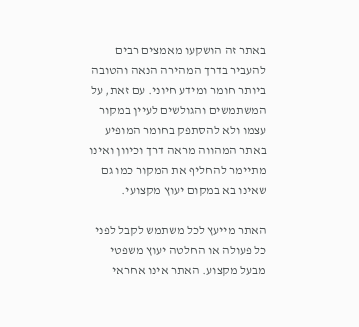באתר זה הושקעו מאמצים רבים להעביר בדרך המהירה הנאה והטובה ביותר חומר ומידע חיוני. עם זאת, על המשתמשים והגולשים לעיין במקור עצמו ולא להסתפק בחומר המופיע באתר המהווה מראה דרך וכיוון ואינו מתיימר להחליף את המקור כמו גם שאינו בא במקום יעוץ מקצועי.

האתר מייעץ לכל משתמש לקבל לפני כל פעולה או החלטה יעוץ משפטי מבעל מקצוע. האתר אינו אחראי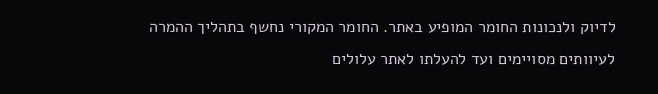לדיוק ולנכונות החומר המופיע באתר. החומר המקורי נחשף בתהליך ההמרה לעיוותים מסויימים ועד להעלתו לאתר עלולים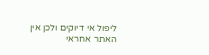ליפול אי דיוקים ולכן אין האתר אחראי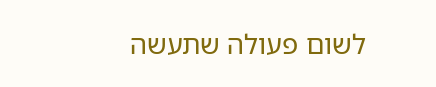לשום פעולה שתעשה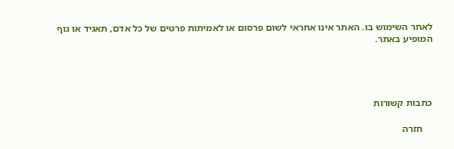לאחר השימוש בו. האתר אינו אחראי לשום פרסום או לאמיתות פרטים של כל אדם, תאגיד או גוף המופיע באתר.




כתבות קשורות

    חזרה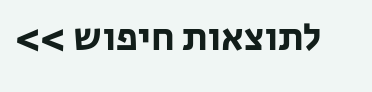לתוצאות חיפוש >>